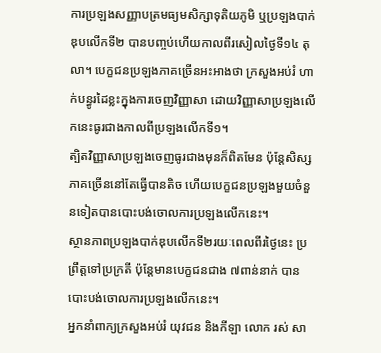ការប្រឡងសញ្ញាបត្រមធ្យមសិក្សាទុតិយភូមិ ឬប្រឡងបាក់ឌុបលើកទី២ បានបញ្ចប់ហើយកាលពីរសៀលថ្ងៃទី១៤ តុលា។ បេក្ខជនប្រឡងភាគច្រើនអះអាងថា ក្រសួងអប់រំ ហាក់បន្ធូរដៃខ្លះក្នុងការចេញវិញ្ញាសា ដោយវិញ្ញាសាប្រឡងលើកនេះធូរជាងកាលពីប្រឡងលើកទី១។
ត្បិតវិញ្ញាសាប្រឡងចេញធូរជាងមុនក៏ពិតមែន ប៉ុន្តែសិស្សភាគច្រើននៅតែធ្វើបានតិច ហើយបេក្ខជនប្រឡងមួយចំនួនទៀតបានបោះបង់ចោលការប្រឡងលើកនេះ។
ស្ថានភាពប្រឡងបាក់ឌុបលើកទី២រយៈពេលពីរថ្ងៃនេះ ប្រព្រឹត្តទៅប្រក្រតី ប៉ុន្តែមានបេក្ខជនជាង ៧ពាន់នាក់ បានបោះបង់ចោលការប្រឡងលើកនេះ។
អ្នកនាំពាក្យក្រសួងអប់រំ យុវជន និងកីឡា លោក រស់ សា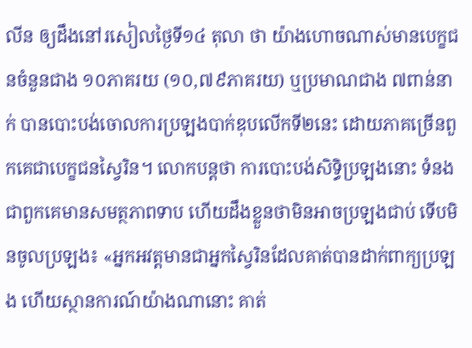លីន ឲ្យដឹងនៅរសៀលថ្ងៃទី១៤ តុលា ថា យ៉ាងហោចណាស់មានបេក្ខជនចំនួនជាង ១០ភាគរយ (១០,៧៩ភាគរយ) ឬប្រមាណជាង ៧ពាន់នាក់ បានបោះបង់ចោលការប្រឡងបាក់ឌុបលើកទី២នេះ ដោយភាគច្រើនពួកគេជាបេក្ខជនស្វៃរិន។ លោកបន្តថា ការបោះបង់សិទ្ធិប្រឡងនោះ ទំនងជាពួកគេមានសមត្ថភាពទាប ហើយដឹងខ្លួនថាមិនអាចប្រឡងជាប់ ទើបមិនចូលប្រឡង៖ «អ្នកអវត្តមានជាអ្នកស្វៃរិនដែលគាត់បានដាក់ពាក្យប្រឡង ហើយស្ថានការណ៍យ៉ាងណានោះ គាត់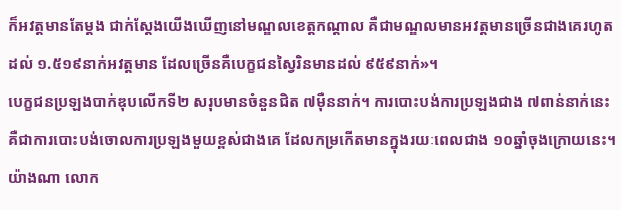ក៏អវត្តមានតែម្តង ជាក់ស្តែងយើងឃើញនៅមណ្ឌលខេត្តកណ្ដាល គឺជាមណ្ឌលមានអវត្តមានច្រើនជាងគេរហូតដល់ ១.៥១៩នាក់អវត្តមាន ដែលច្រើនគឺបេក្ខជនស្វៃរិនមានដល់ ៩៥៩នាក់»។
បេក្ខជនប្រឡងបាក់ឌុបលើកទី២ សរុបមានចំនួនជិត ៧ម៉ឺននាក់។ ការបោះបង់ការប្រឡងជាង ៧ពាន់នាក់នេះ គឺជាការបោះបង់ចោលការប្រឡងមួយខ្ពស់ជាងគេ ដែលកម្រកើតមានក្នុងរយៈពេលជាង ១០ឆ្នាំចុងក្រោយនេះ។
យ៉ាងណា លោក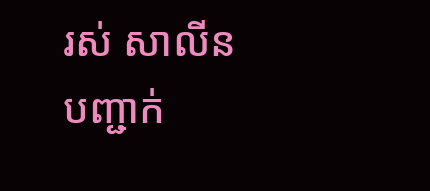រស់ សាលីន បញ្ជាក់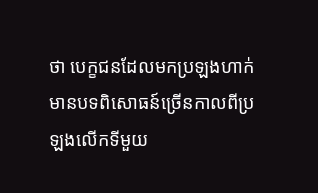ថា បេក្ខជនដែលមកប្រឡងហាក់មានបទពិសោធន៍ច្រើនកាលពីប្រឡងលើកទីមួយ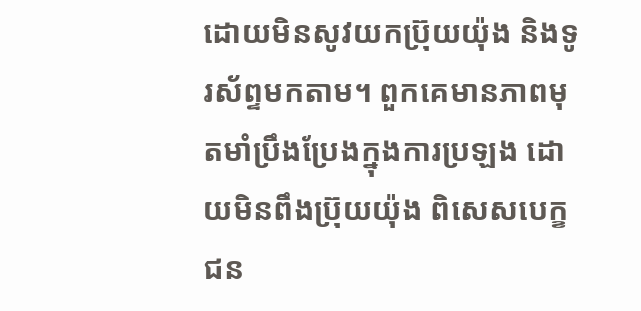ដោយមិនសូវយកប្រ៊ុយយ៉ុង និងទូរស័ព្ទមកតាម។ ពួកគេមានភាពមុតមាំប្រឹងប្រែងក្នុងការប្រឡង ដោយមិនពឹងប្រ៊ុយយ៉ុង ពិសេសបេក្ខជន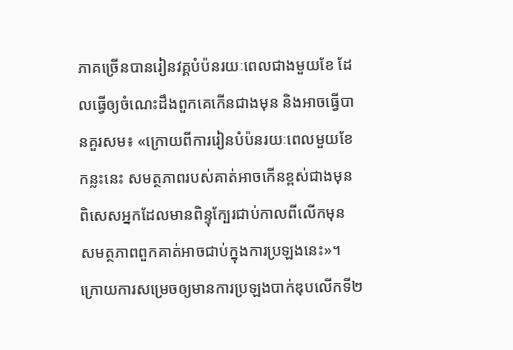ភាគច្រើនបានរៀនវគ្គបំប៉នរយៈពេលជាងមួយខែ ដែលធ្វើឲ្យចំណេះដឹងពួកគេកើនជាងមុន និងអាចធ្វើបានគួរសម៖ «ក្រោយពីការរៀនបំប៉នរយៈពេលមួយខែកន្លះនេះ សមត្ថភាពរបស់គាត់អាចកើនខ្ពស់ជាងមុន ពិសេសអ្នកដែលមានពិន្ទុក្បែរជាប់កាលពីលើកមុន សមត្ថភាពពួកគាត់អាចជាប់ក្នុងការប្រឡងនេះ»។
ក្រោយការសម្រេចឲ្យមានការប្រឡងបាក់ឌុបលើកទី២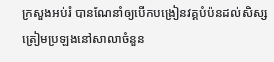ក្រសួងអប់រំ បានណែនាំឲ្យបើកបង្រៀនវគ្គបំប៉នដល់សិស្សត្រៀមប្រឡងនៅសាលាចំនួន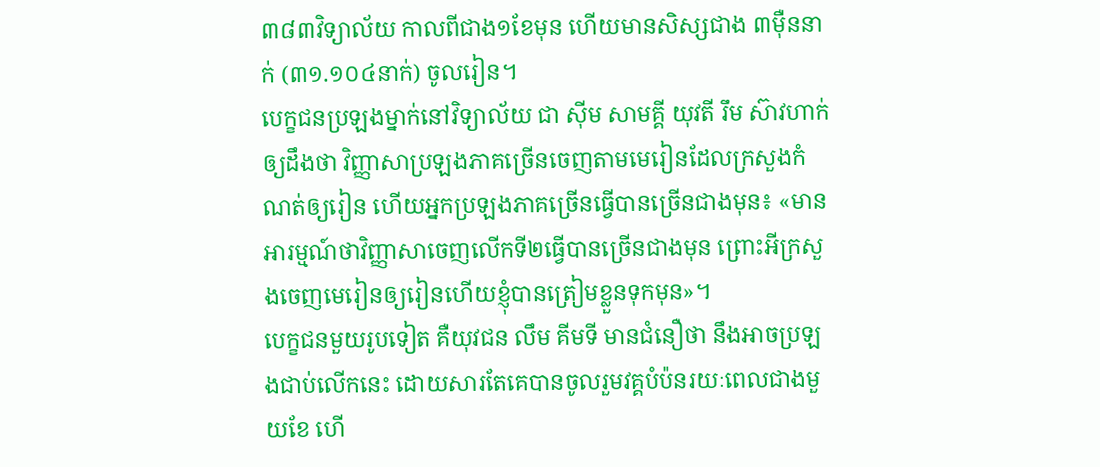៣៨៣វិទ្យាល័យ កាលពីជាង១ខែមុន ហើយមានសិស្សជាង ៣ម៉ឺននាក់ (៣១.១០៤នាក់) ចូលរៀន។
បេក្ខជនប្រឡងម្នាក់នៅវិទ្យាល័យ ជា ស៊ីម សាមគ្គី យុវតី រឹម ស៊ាវហាក់ ឲ្យដឹងថា វិញ្ញាសាប្រឡងភាគច្រើនចេញតាមមេរៀនដែលក្រសួងកំណត់ឲ្យរៀន ហើយអ្នកប្រឡងភាគច្រើនធ្វើបានច្រើនជាងមុន៖ «មានអារម្មណ៍ថាវិញ្ញាសាចេញលើកទី២ធ្វើបានច្រើនជាងមុន ព្រោះអីក្រសួងចេញមេរៀនឲ្យរៀនហើយខ្ញុំបានត្រៀមខ្លួនទុកមុន»។
បេក្ខជនមួយរូបទៀត គឺយុវជន លឹម គីមទី មានជំនឿថា នឹងអាចប្រឡងជាប់លើកនេះ ដោយសារតែគេបានចូលរួមវគ្គបំប៉នរយៈពេលជាងមួយខែ ហើ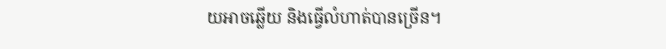យអាចឆ្លើយ និងធ្វើលំហាត់បានច្រើន។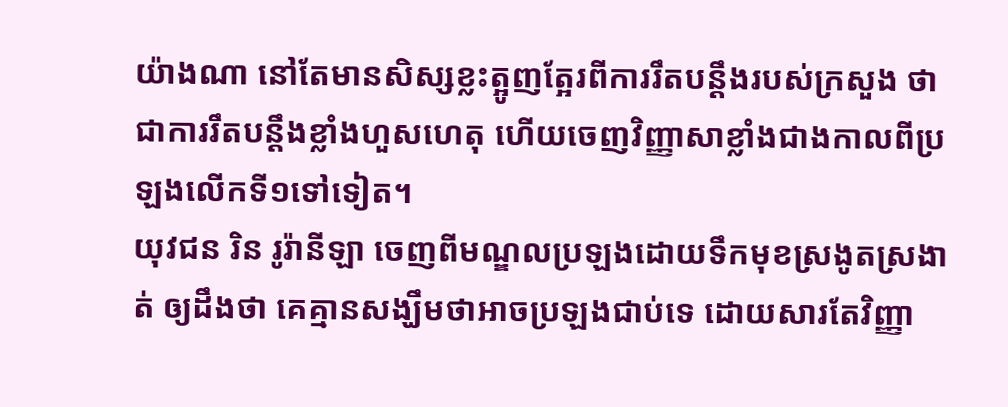យ៉ាងណា នៅតែមានសិស្សខ្លះត្អូញត្អែរពីការរឹតបន្តឹងរបស់ក្រសួង ថាជាការរឹតបន្តឹងខ្លាំងហួសហេតុ ហើយចេញវិញ្ញាសាខ្លាំងជាងកាលពីប្រឡងលើកទី១ទៅទៀត។
យុវជន រិន រូរ៉ានីឡា ចេញពីមណ្ឌលប្រឡងដោយទឹកមុខស្រងូតស្រងាត់ ឲ្យដឹងថា គេគ្មានសង្ឃឹមថាអាចប្រឡងជាប់ទេ ដោយសារតែវិញ្ញា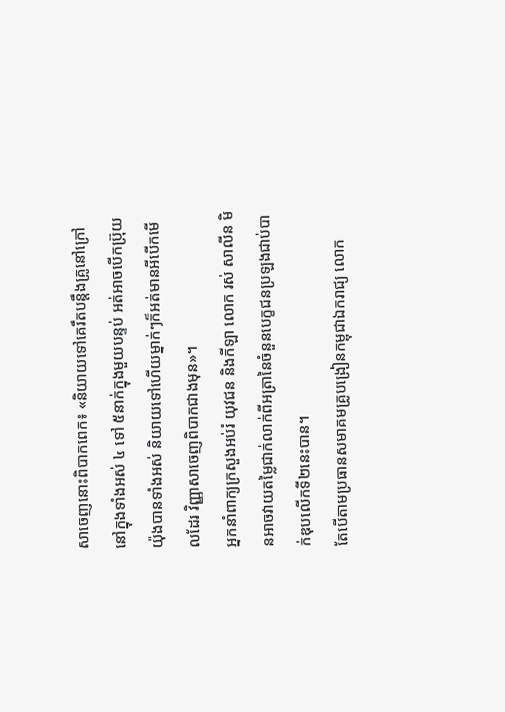សាចេញនោះពិបាកពេក៖ «និយាយទៅគេរឹតបន្តឹងគ្រូនៅក្រៅនៅក្នុងទាំងអស់ ៤ ទៅ ៥នាក់ក្នុងមួយបន្ទប់ អត់អាចបើកប្រ៊ុយយ៉ុងបានទាំងអស់ និយាយទៅហើយម្នាក់ៗក៏អត់មានអីបើកមើលដែរ វិញ្ញាសាចេញពិបាកជាងមុន»។
អ្នកនាំពាក្យក្រសួងអប់រំ យុវជន និងកីឡា លោក រស់ សាលីន មិនអាចវាយតម្លៃជាក់លាក់ពីអត្រានៃចំនួនបេក្ខជនប្រឡងជាប់បាក់ឌុបលើកទី២នេះបាន។
តែបើតាមប្រធានសមាគមគ្រូបង្រៀនកម្ពុជាឯករាជ្យ លោក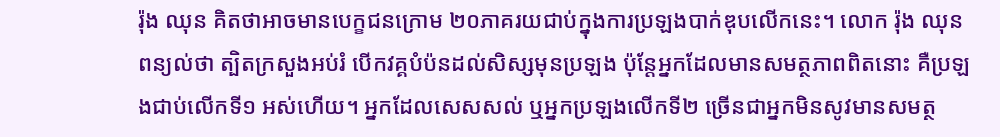រ៉ុង ឈុន គិតថាអាចមានបេក្ខជនក្រោម ២០ភាគរយជាប់ក្នុងការប្រឡងបាក់ឌុបលើកនេះ។ លោក រ៉ុង ឈុន ពន្យល់ថា ត្បិតក្រសួងអប់រំ បើកវគ្គបំប៉នដល់សិស្សមុនប្រឡង ប៉ុន្តែអ្នកដែលមានសមត្ថភាពពិតនោះ គឺប្រឡងជាប់លើកទី១ អស់ហើយ។ អ្នកដែលសេសសល់ ឬអ្នកប្រឡងលើកទី២ ច្រើនជាអ្នកមិនសូវមានសមត្ថ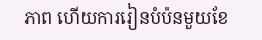ភាព ហើយការរៀនបំប៉នមួយខែ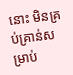នោះ មិនគ្រប់គ្រាន់សម្រាប់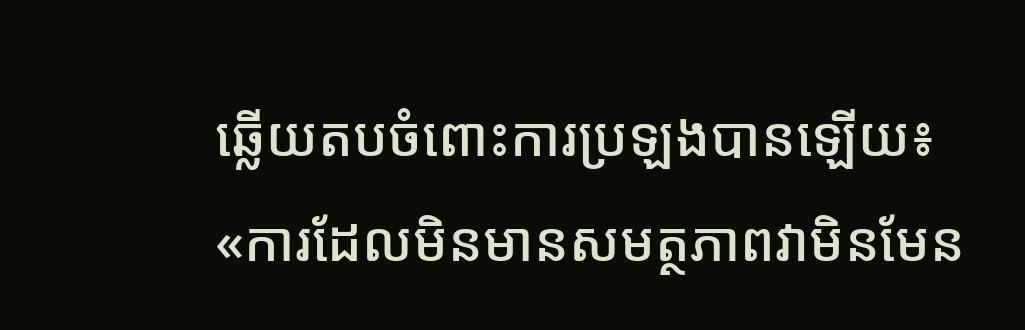ឆ្លើយតបចំពោះការប្រឡងបានឡើយ៖ «ការដែលមិនមានសមត្ថភាពវាមិនមែន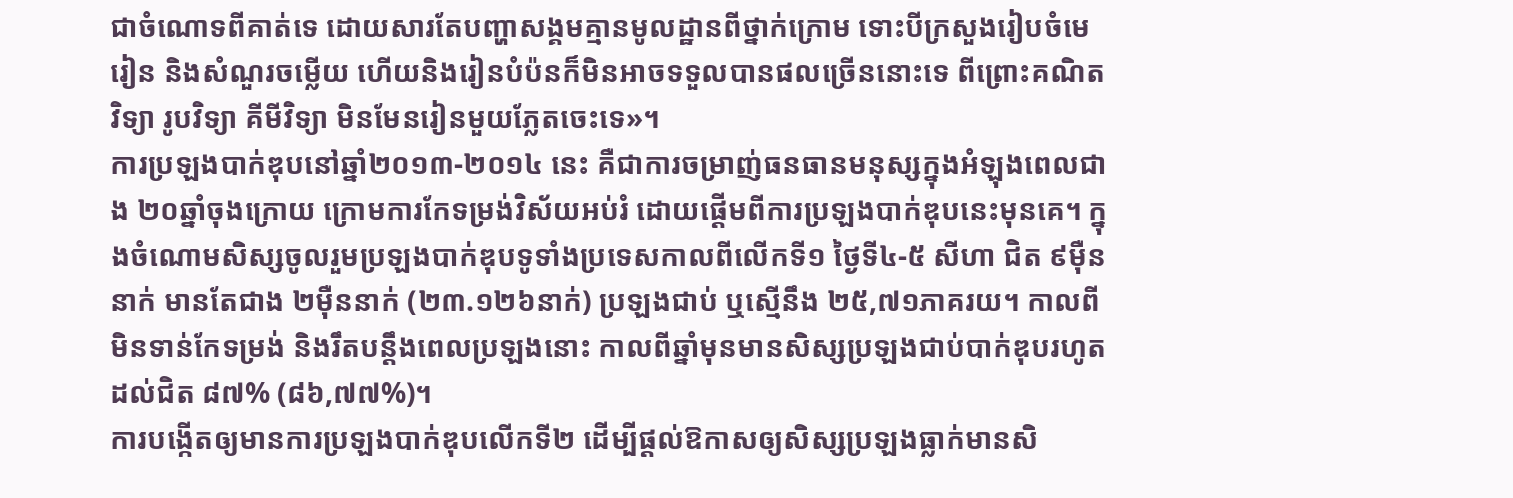ជាចំណោទពីគាត់ទេ ដោយសារតែបញ្ហាសង្គមគ្មានមូលដ្ឋានពីថ្នាក់ក្រោម ទោះបីក្រសួងរៀបចំមេរៀន និងសំណួរចម្លើយ ហើយនិងរៀនបំប៉នក៏មិនអាចទទួលបានផលច្រើននោះទេ ពីព្រោះគណិតវិទ្យា រូបវិទ្យា គីមីវិទ្យា មិនមែនរៀនមួយភ្លែតចេះទេ»។
ការប្រឡងបាក់ឌុបនៅឆ្នាំ២០១៣-២០១៤ នេះ គឺជាការចម្រាញ់ធនធានមនុស្សក្នុងអំឡុងពេលជាង ២០ឆ្នាំចុងក្រោយ ក្រោមការកែទម្រង់វិស័យអប់រំ ដោយផ្ដើមពីការប្រឡងបាក់ឌុបនេះមុនគេ។ ក្នុងចំណោមសិស្សចូលរួមប្រឡងបាក់ឌុបទូទាំងប្រទេសកាលពីលើកទី១ ថ្ងៃទី៤-៥ សីហា ជិត ៩ម៉ឺននាក់ មានតែជាង ២ម៉ឺននាក់ (២៣.១២៦នាក់) ប្រឡងជាប់ ឬស្មើនឹង ២៥,៧១ភាគរយ។ កាលពីមិនទាន់កែទម្រង់ និងរឹតបន្តឹងពេលប្រឡងនោះ កាលពីឆ្នាំមុនមានសិស្សប្រឡងជាប់បាក់ឌុបរហូតដល់ជិត ៨៧% (៨៦,៧៧%)។
ការបង្កើតឲ្យមានការប្រឡងបាក់ឌុបលើកទី២ ដើម្បីផ្តល់ឱកាសឲ្យសិស្សប្រឡងធ្លាក់មានសិ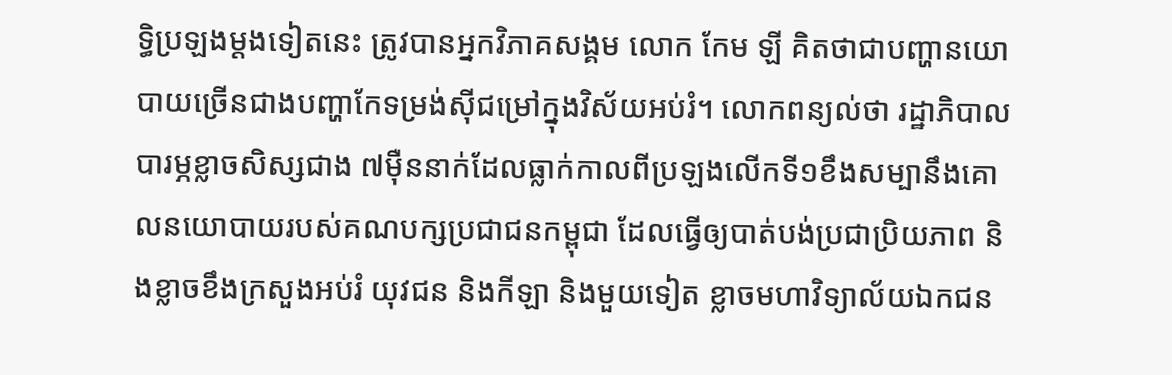ទ្ធិប្រឡងម្តងទៀតនេះ ត្រូវបានអ្នកវិភាគសង្គម លោក កែម ឡី គិតថាជាបញ្ហានយោបាយច្រើនជាងបញ្ហាកែទម្រង់ស៊ីជម្រៅក្នុងវិស័យអប់រំ។ លោកពន្យល់ថា រដ្ឋាភិបាលបារម្ភខ្លាចសិស្សជាង ៧ម៉ឺននាក់ដែលធ្លាក់កាលពីប្រឡងលើកទី១ខឹងសម្បានឹងគោលនយោបាយរបស់គណបក្សប្រជាជនកម្ពុជា ដែលធ្វើឲ្យបាត់បង់ប្រជាប្រិយភាព និងខ្លាចខឹងក្រសួងអប់រំ យុវជន និងកីឡា និងមួយទៀត ខ្លាចមហាវិទ្យាល័យឯកជន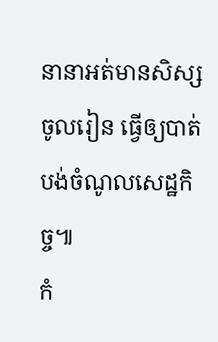នានាអត់មានសិស្សចូលរៀន ធ្វើឲ្យបាត់បង់ចំណូលសេដ្ឋកិច្ច៕
កំ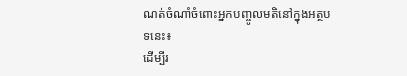ណត់ចំណាំចំពោះអ្នកបញ្ចូលមតិនៅក្នុងអត្ថបទនេះ៖
ដើម្បីរ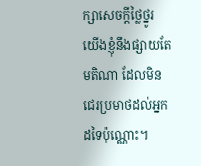ក្សាសេចក្ដីថ្លៃថ្នូរ យើងខ្ញុំនឹងផ្សាយតែមតិណា ដែលមិនជេរប្រមាថដល់អ្នកដទៃប៉ុណ្ណោះ។